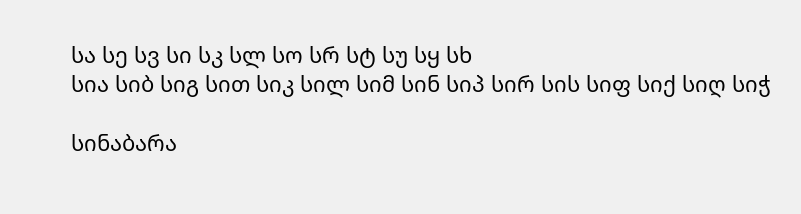სა სე სვ სი სკ სლ სო სრ სტ სუ სყ სხ
სია სიბ სიგ სით სიკ სილ სიმ სინ სიპ სირ სის სიფ სიქ სიღ სიჭ

სინაბარა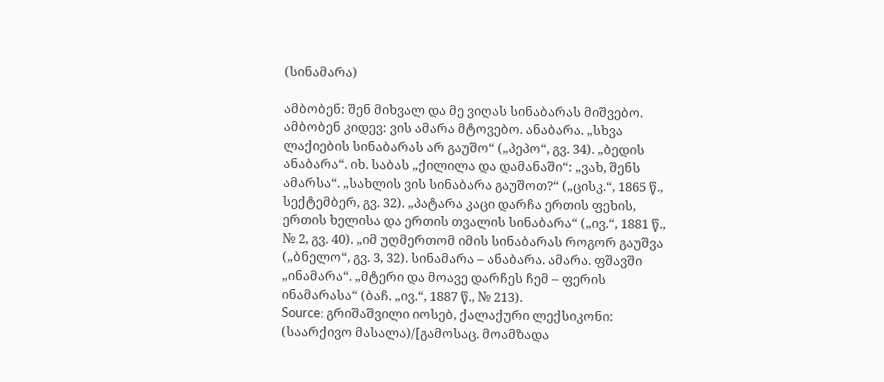(სინამარა)

ამბობენ: შენ მიხვალ და მე ვიღას სინაბარას მიშვებო. ამბობენ კიდევ: ვის ამარა მტოვებო. ანაბარა. „სხვა ლაქიების სინაბარას არ გაუშო“ („პეპო“, გვ. 34). „ბედის ანაბარა“. იხ. საბას „ქილილა და დამანაში“: „ვახ, შენს ამარსა“. „სახლის ვის სინაბარა გაუშოთ?“ („ცისკ.“, 1865 წ., სექტემბერ, გვ. 32). „პატარა კაცი დარჩა ერთის ფეხის, ერთის ხელისა და ერთის თვალის სინაბარა“ („ივ.“, 1881 წ., № 2, გვ. 40). „იმ უღმერთომ იმის სინაბარას როგორ გაუშვა („ბნელო“, გვ. 3, 32). სინამარა – ანაბარა. ამარა. ფშავში „ინამარა“. „მტერი და მოავე დარჩეს ჩემ – ფერის ინამარასა“ (ბაჩ. „ივ.“, 1887 წ., № 213).
Source: გრიშაშვილი იოსებ, ქალაქური ლექსიკონი: (საარქივო მასალა)/[გამოსაც. მოამზადა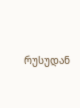რუსუდან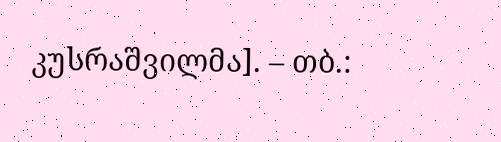კუსრაშვილმა]. – თბ.: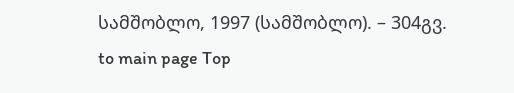სამშობლო, 1997 (სამშობლო). – 304გვ.
to main page Top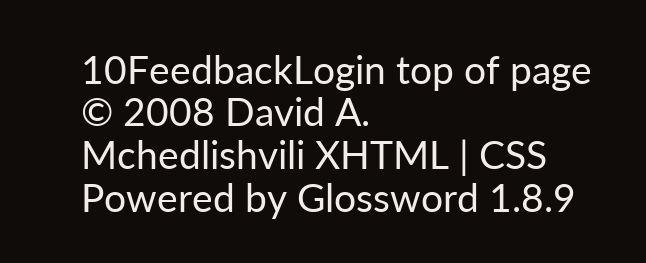10FeedbackLogin top of page
© 2008 David A. Mchedlishvili XHTML | CSS Powered by Glossword 1.8.9